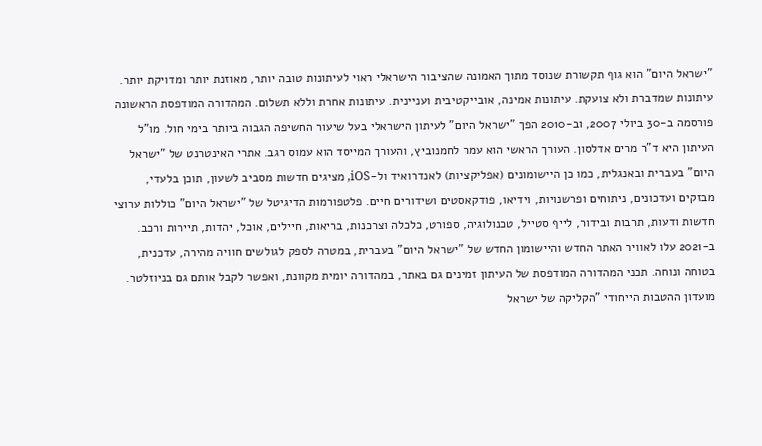"ישראל היום" הוא גוף תקשורת שנוסד מתוך האמונה שהציבור הישראלי ראוי לעיתונות טובה יותר, מאוזנת יותר ומדויקת יותר. עיתונות שמדברת ולא צועקת. עיתונות אמינה, אובייקטיבית ועניינית. עיתונות אחרת וללא תשלום. המהדורה המודפסת הראשונה פורסמה ב-30 ביולי 2007, וב-2010 הפך "ישראל היום" לעיתון הישראלי בעל שיעור החשיפה הגבוה ביותר בימי חול. מו"ל העיתון היא ד"ר מרים אדלסון. העורך הראשי הוא עמר לחמנוביץ, והעורך המייסד הוא עמוס רגב. אתרי האינטרנט של "ישראל היום" בעברית ובאנגלית, כמו כן היישומונים (אפליקציות) לאנדרואיד ול-iOS, מציגים חדשות מסביב לשעון, תוכן בלעדי, מבזקים ועדכונים, ניתוחים ופרשנויות, וידיאו, פודקאסטים ושידורים חיים. פלטפורמות הדיגיטל של "ישראל היום" כוללות ערוצי חדשות ודעות, תרבות ובידור, לייף סטייל, טכנולוגיה, ספורט, כלכלה וצרכנות, בריאות, חיילים, אוכל, יהדות, תיירות ורכב. ב-2021 עלו לאוויר האתר החדש והיישומון החדש של "ישראל היום" בעברית, במטרה לספק לגולשים חוויה מהירה, עדכנית, בטוחה ונוחה. תכני המהדורה המודפסת של העיתון זמינים גם באתר, במהדורה יומית מקוונת, ואפשר לקבל אותם גם בניוזלטר. מועדון ההטבות הייחודי "הקליקה של ישראל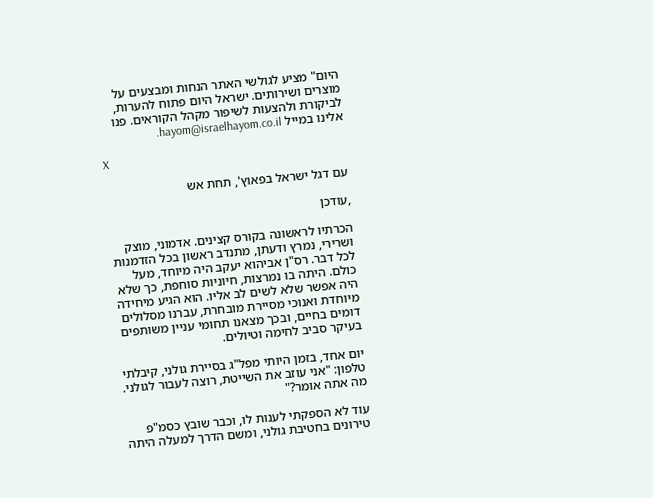היום" מציע לגולשי האתר הנחות ומבצעים על מוצרים ושירותים. ישראל היום פתוח להערות, לביקורת ולהצעות לשיפור מקהל הקוראים. פנו אלינו במייל hayom@israelhayom.co.il.

X

עם דגל ישראל בפאוץ', תחת אש

,עודכן

הכרתיו לראשונה בקורס קצינים. אדמוני, מוצק ושרירי, נמרץ ודעתן, מתנדב ראשון בכל הזדמנות לכל דבר. רס"ן אביהוא יעקב היה מיוחד, מעל כולם. היתה בו נמרצות, חיוניות סוחפת, כך שלא היה אפשר שלא לשים לב אליו. הוא הגיע מיחידה מיוחדת ואנוכי מסיירת מובחרת, עברנו מסלולים דומים בחיים, ובכך מצאנו תחומי עניין משותפים בעיקר סביב לחימה וטיולים.

יום אחד, בזמן היותי מפל"ג בסיירת גולני, קיבלתי טלפון: "אני עוזב את השייטת, רוצה לעבור לגולני. מה אתה אומר?"

עוד לא הספקתי לענות לו, וכבר שובץ כסמ"פ טירונים בחטיבת גולני, ומשם הדרך למעלה היתה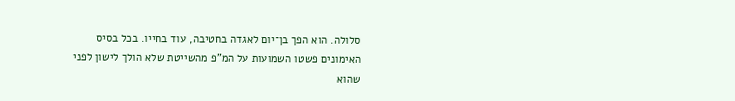סלולה. הוא הפך בן־יום לאגדה בחטיבה, עוד בחייו. בכל בסיס האימונים פשטו השמועות על המ"פ מהשייטת שלא הולך לישון לפני שהוא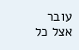עובר אצל כל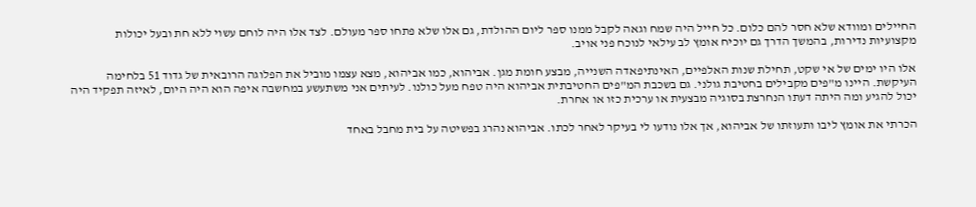החיילים ומוודא שלא חסר להם כלום. כל חייל היה שמח וגאה לקבל ממנו ספר ליום ההולדת, גם אלו שלא פתחו ספר מעולם. לצד אלו היה לוחם עשוי ללא חת ובעל יכולות מקצועיות נדירות, בהמשך הדרך גם יוכיח אומץ לב עילאי לנוכח פני אויב.

אלו היו ימים של אי שקט, תחילת שנות האלפיים, האינתיפאדה השנייה, מבצע חומת מגן. אביהוא, כמו אביהוא, מצא עצמו מוביל את הפלוגה הרובאית של גדוד 51 בלחימה העיקשת. היינו מ"פים מקבילים בחטיבת גולני. גם בשכבת המ"פים החטיבתית אביהוא היה טפח מעל כולנו. לעיתים אני משתעשע במחשבה איפה הוא היה היום, לאיזה תפקיד היה יכול להגיע ומה היתה דעתו הנחרצת בסוגיה מבצעית או ערכית כזו או אחרת.

הכרתי את אומץ ליבו ותעוזתו של אביהוא, אך אלו נודעו לי בעיקר לאחר לכתו. אביהוא נהרג בפשיטה על בית מחבל באחד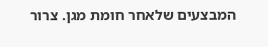המבצעים שלאחר חומת מגן. צרור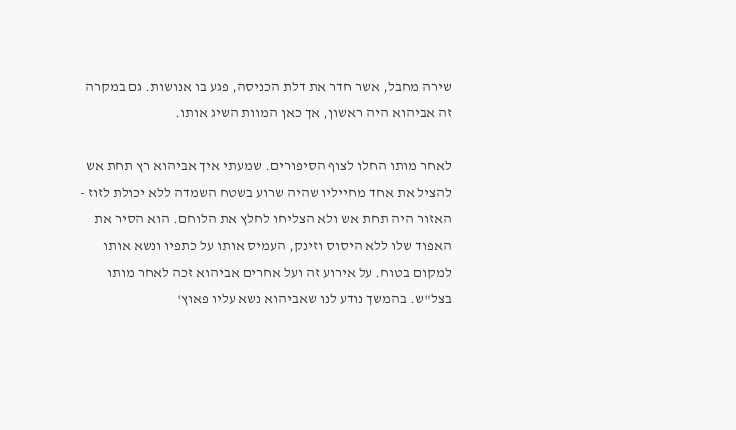שירה מחבל, אשר חדר את דלת הכניסה, פגע בו אנושות. גם במקרה זה אביהוא היה ראשון, אך כאן המוות השיג אותו.

לאחר מותו החלו לצוף הסיפורים. שמעתי איך אביהוא רץ תחת אש להציל את אחד מחייליו שהיה שרוע בשטח השמדה ללא יכולת לזוז - האזור היה תחת אש ולא הצליחו לחלץ את הלוחם. הוא הסיר את האפוד שלו ללא היסוס וזינק, העמיס אותו על כתפיו ונשא אותו למקום בטוח. על אירוע זה ועל אחרים אביהוא זכה לאחר מותו בצל"ש. בהמשך נודע לנו שאביהוא נשא עליו פאוץ'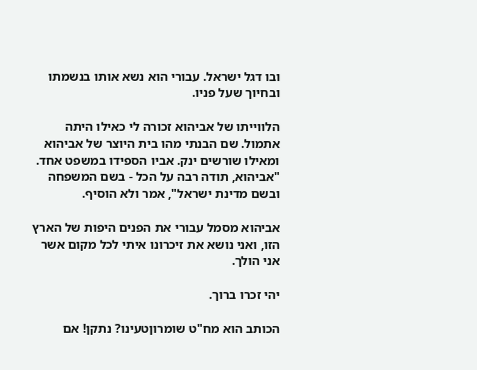ובו דגל ישראל. עבורי הוא נשא אותו בנשמתו ובחיוך שעל פניו.

הלווייתו של אביהוא זכורה לי כאילו היתה אתמול. שם הבנתי מהו בית היוצר של אביהוא ומאילו שורשים ינק. אביו הספידו במשפט אחד. "אביהוא, תודה רבה על הכל - בשם המשפחה ובשם מדינת ישראל", אמר ולא הוסיף.

אביהוא מסמל עבורי את הפנים היפות של הארץ הזו, ואני נושא את זיכרונו איתי לכל מקום אשר אני הולך.

יהי זכרו ברוך.

הכותב הוא מח"ט שומרוןטעינו? נתקן! אם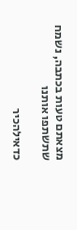מצאתם טעות בכתבה, נשמח שתשתפו אותנו

כדאילהכיר